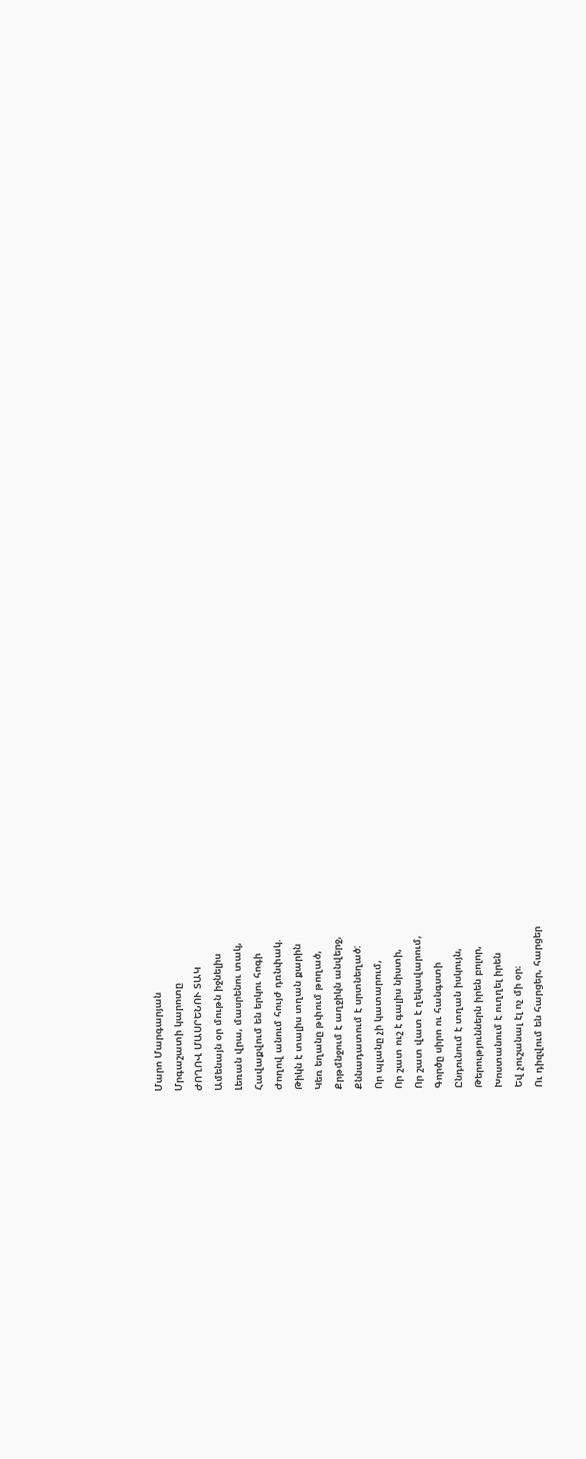Մարո Մարգարյան
Մրգաշատի կարոտը
ԺՈՂՈՎ ՄԱՍՐԵՆՈՒ ՏԱԿ
Ամենայն օր մութն իջնելիս
Լեռան վրա, մասրենու տակ,
Հավաքվում են երկու հոգի
Ժողով անում հույժ դռնփակ.
Թիկն է տալիս տղան քարին
Կեռ եղանը թփում թողած,
Քրթմնջում է աղջիկն անվերջ,
Քննադատում է սրտնեղած:
Որ պլանը չի կատարում,
Որ շատ ուշ է գալիս նիստի,
Որ շատ վատ է ղեկավարում,
Գործը սիրո ու հանգստի
Ընդունում է տղան իսկույն,
Թերություններն իրեն բոլոր,
Խոստանում է ուղղել իրեն
Եվ չուշանալ էլ ոչ մի օր։
Ու դիզվում են հարցեր, հարցեր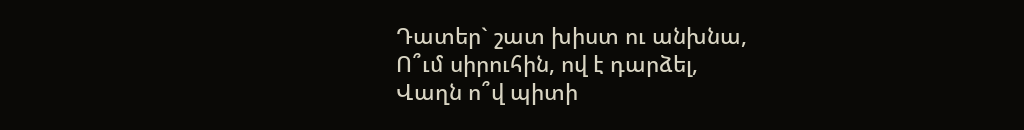Դատեր` շատ խիստ ու անխնա,
Ո՞ւմ սիրուհին, ով է դարձել,
Վաղն ո՞վ պիտի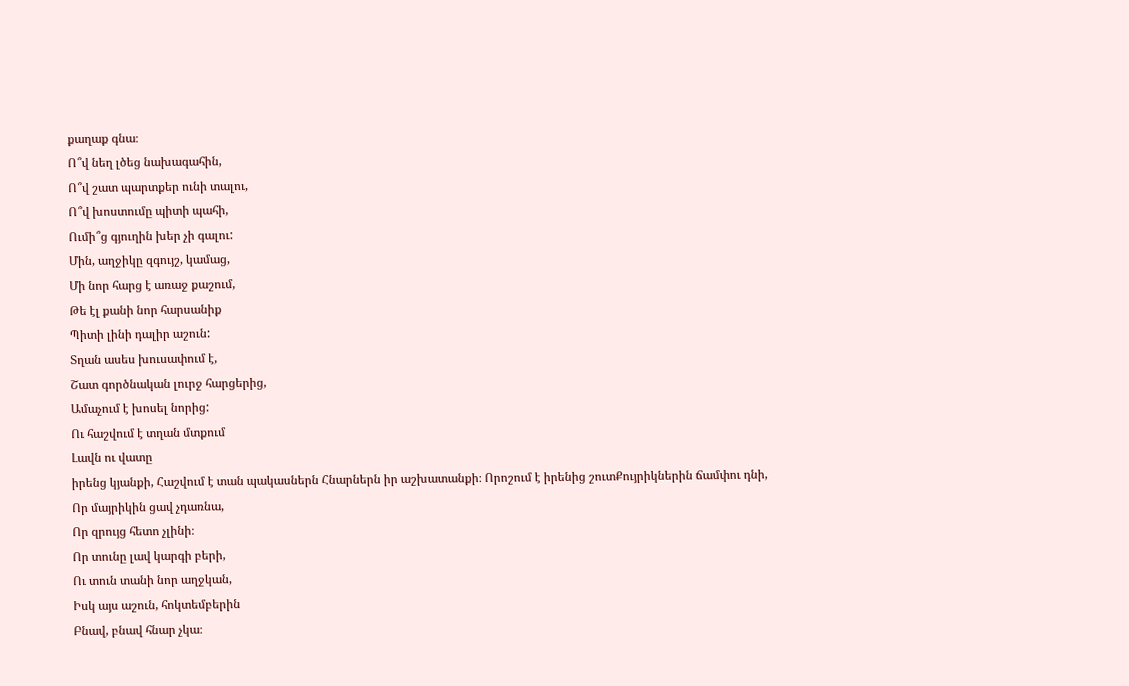քաղաք գնա։
Ո՞վ նեղ լծեց նախագահին,
Ո՞վ շատ պարտքեր ունի տալու,
Ո՞վ խոստումը պիտի պահի,
Ումի՞ց գյուղին խեր չի գալու:
Մին, աղջիկը զգույշ, կամաց,
Մի նոր հարց է առաջ քաշում,
Թե էլ քանի նոր հարսանիք
Պիտի լինի դալիր աշուն:
Տղան ասես խուսափում է,
Շատ գործնական լուրջ հարցերից,
Ամաչում է խոսել նորից:
Ու հաշվում է տղան մտքում
Լավն ու վատը
իրենց կյանքի, Հաշվում է տան պակասներն Հնարներն իր աշխատանքի։ Որոշում է իրենից շուտՔույրիկներին ճամփու դնի,
Որ մայրիկին ցավ չդառնա,
Որ զրույց հետո չլինի։
Որ տունը լավ կարգի բերի,
Ու տուն տանի նոր աղջկան,
Իսկ այս աշուն, հոկտեմբերին
Բնավ, բնավ հնար չկա։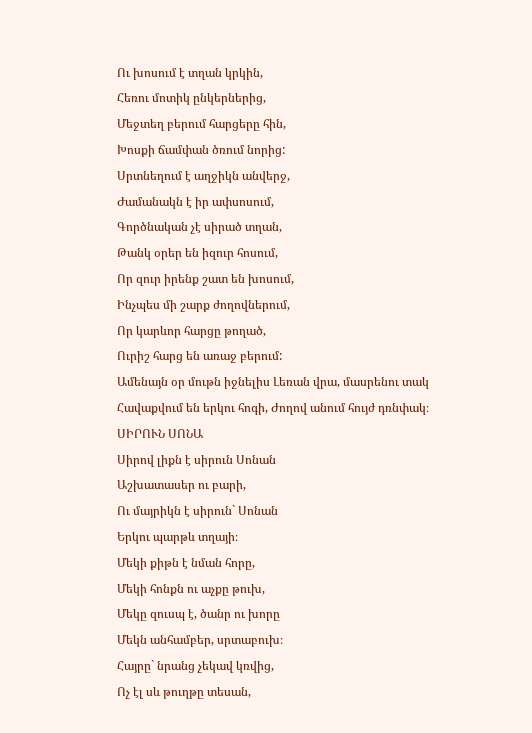Ու խոսում է տղան կրկին,
Հեռու մոտիկ ընկերներից,
Մեջտեղ բերում հարցերը հին,
Խոսքի ճամփան ծռում նորից:
Սրտնեղում է աղջիկն անվերջ,
Ժամանակն է իր ափսոսում,
Գործնական չէ սիրած տղան,
Թանկ օրեր են իզուր հոսում,
Որ զուր իրենք շատ են խոսում,
Ինչպես մի շարք ժողովներում,
Որ կարևոր հարցը թողած,
Ուրիշ հարց են առաջ բերում:
Ամենայն օր մութն իջնելիս Լեռան վրա, մասրենու տակ Հավաքվում են երկու հոգի, Ժողով անում հույժ դռնփակ։
ՍԻՐՈՒՆ ՍՈՆԱ
Սիրով լիքն է սիրուն Սոնան
Աշխատասեր ու բարի,
Ու մայրիկն է սիրուն` Սոնան
Երկու պարթև տղայի։
Մեկի քիթն է նման հորը,
Մեկի հոնքն ու աչքը թուխ,
Մեկը զուսպ է, ծանր ու խորը
Մեկն անհամբեր, սրտաբուխ։
Հայրը` նրանց չեկավ կռվից,
Ոչ էլ սև թուղթը տեսան,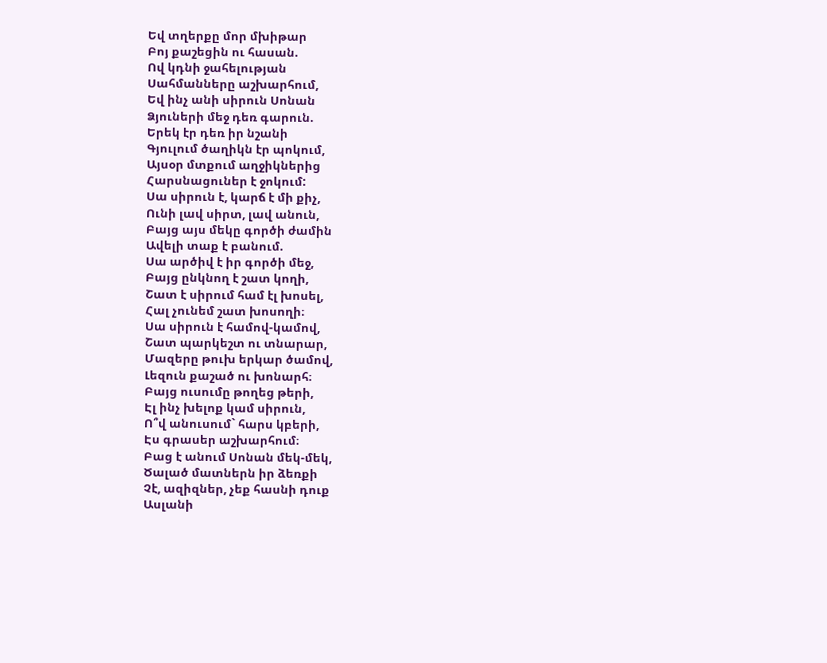Եվ տղերքը մոր մխիթար
Բոյ քաշեցին ու հասան.
Ով կդնի ջահելության
Սահմանները աշխարհում,
Եվ ինչ անի սիրուն Սոնան
Ձյուների մեջ դեռ գարուն.
Երեկ էր դեռ իր նշանի
Գյուլում ծաղիկն էր պոկում,
Այսօր մտքում աղջիկներից
Հարսնացուներ է ջոկում:
Սա սիրուն է, կարճ է մի քիչ,
Ունի լավ սիրտ, լավ անուն,
Բայց այս մեկը գործի ժամին
Ավելի տաք է բանում.
Սա արծիվ է իր գործի մեջ,
Բայց ընկնող է շատ կողի,
Շատ է սիրում համ էլ խոսել,
Հալ չունեմ շատ խոսողի։
Սա սիրուն է համով-կամով,
Շատ պարկեշտ ու տնարար,
Մազերը թուխ երկար ծամով,
Լեզուն քաշած ու խոնարհ։
Բայց ուսումը թողեց թերի,
Էլ ինչ խելոք կամ սիրուն,
Ո՞վ անուսում` հարս կբերի,
Էս գրասեր աշխարհում։
Բաց է անում Սոնան մեկ-մեկ,
Ծալած մատներն իր ձեռքի
Չէ, ազիզներ, չեք հասնի դուք
Ասլանի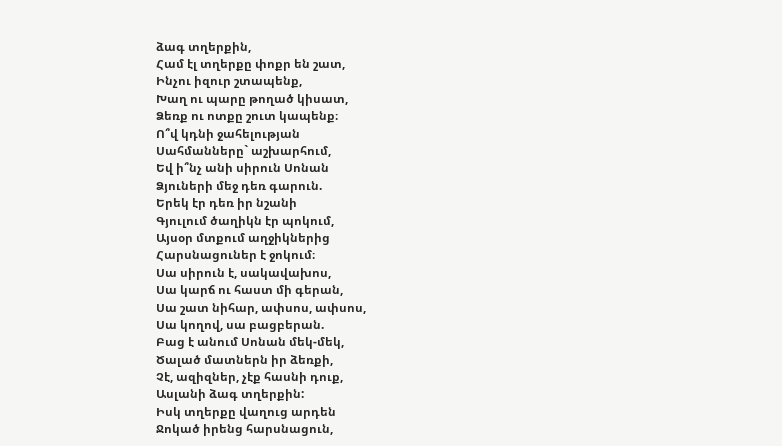ձագ տղերքին,
Համ էլ տղերքը փոքր են շատ,
Ինչու իզուր շտապենք,
Խաղ ու պարը թողած կիսատ,
Ձեռք ու ոտքը շուտ կապենք։
Ո՞վ կդնի ջահելության
Սահմանները` աշխարհում,
Եվ ի՞նչ անի սիրուն Սոնան
Ձյուների մեջ դեռ գարուն.
Երեկ էր դեռ իր նշանի
Գյուլում ծաղիկն էր պոկում,
Այսօր մտքում աղջիկներից
Հարսնացուներ է ջոկում։
Սա սիրուն է, սակավախոս,
Սա կարճ ու հաստ մի գերան,
Սա շատ նիհար, ափսոս, ափսոս,
Սա կողով, սա բացբերան.
Բաց է անում Սոնան մեկ-մեկ,
Ծալած մատներն իր ձեռքի,
Չէ, ազիզներ, չէք հասնի դուք,
Ասլանի ձագ տղերքին:
Իսկ տղերքը վաղուց արդեն
Ջոկած իրենց հարսնացուն,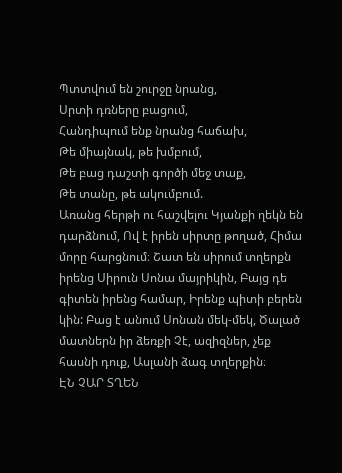Պտտվում են շուրջը նրանց,
Սրտի դռները բացում,
Հանդիպում ենք նրանց հաճախ,
Թե միայնակ, թե խմբում,
Թե բաց դաշտի գործի մեջ տաք,
Թե տանը, թե ակումբում.
Առանց հերթի ու հաշվելու Կյանքի ղեկն են դարձնում, Ով է իրեն սիրտը թողած, Հիմա մորը հարցնում։ Շատ են սիրում տղերքն իրենց Սիրուն Սոնա մայրիկին, Բայց դե գիտեն իրենց համար, Իրենք պիտի բերեն կին: Բաց է անում Սոնան մեկ-մեկ, Ծալած մատներն իր ձեռքի Չէ, ազիզներ, չեք հասնի դուք, Ասլանի ձագ տղերքին։
ԷՆ ՉԱՐ ՏՂԵՆ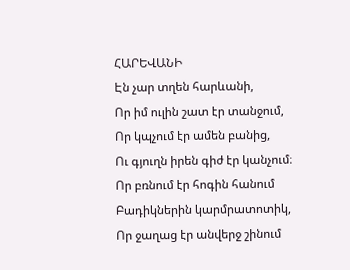ՀԱՐԵՎԱՆԻ
Էն չար տղեն հարևանի,
Որ իմ ուլին շատ էր տանջում,
Որ կպչում էր ամեն բանից,
Ու գյուղն իրեն գիժ էր կանչում։
Որ բռնում էր հոգին հանում
Բադիկներին կարմրատոտիկ,
Որ ջաղաց էր անվերջ շինում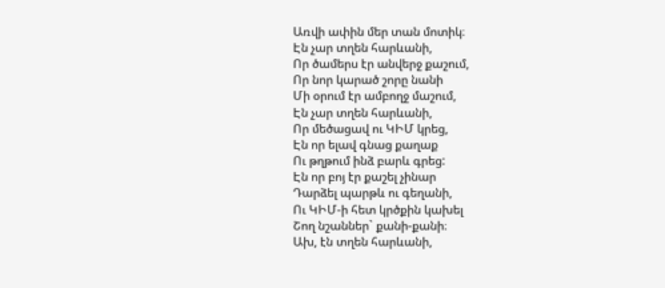Առվի ափին մեր տան մոտիկ։
Էն չար տղեն հարևանի,
Որ ծամերս էր անվերջ քաշում,
Որ նոր կարած շորը նանի
Մի օրում էր ամբողջ մաշում,
Էն չար տղեն հարևանի,
Որ մեծացավ ու ԿԻՄ կրեց,
Էն որ ելավ գնաց քաղաք
Ու թղթում ինձ բարև գրեց:
Էն որ բոյ էր քաշել չինար
Դարձել պարթև ու գեղանի,
Ու ԿԻՄ-ի հետ կրծքին կախել
Շող նշաններ` քանի-քանի։
Ախ, էն տղեն հարևանի,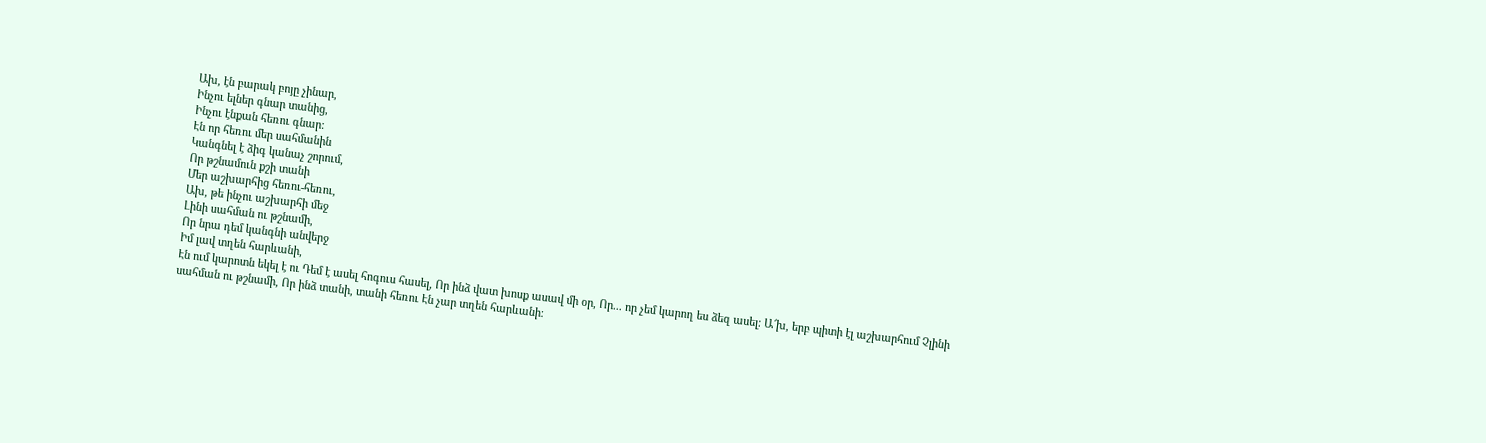Ախ, էն բարակ բոյը չինար,
Ինչու ելներ գնար տանից,
Ինչու էնքան հեռու գնար:
Էն որ հեռու մեր սահմանին
Կանգնել է ձիգ կանաչ շորում,
Որ թշնամուն քշի տանի
Մեր աշխարհից հեռու-հեռու,
Ախ, թե ինչու աշխարհի մեջ
Լինի սահման ու թշնամի,
Որ նրա դեմ կանգնի անվերջ
Իմ լավ տղեն հարևանի,
Էն ում կարոտն եկել է ու Դեմ է ասել հոգուս հասել, Որ ինձ վատ խոսք ասավ մի օր, Որ... որ չեմ կարող ես ձեզ ասել։ Ա՜խ, երբ պիտի էլ աշխարհում Չլինի սահման ու թշնամի, Որ ինձ տանի, տանի հեռու Էն չար տղեն հարևանի։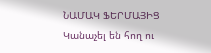ՆԱՄԱԿ ՖԵՐՄԱՅԻՑ
Կանաչել են հող ու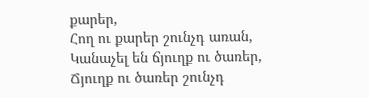քարեր,
Հող ու քարեր շունչդ առան,
Կանաչել են ճյուղք ու ծառեր,
Ճյուղք ու ծառեր շունչդ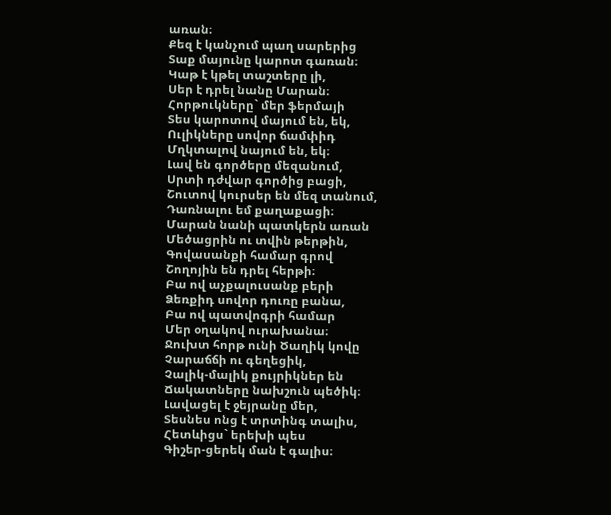առան։
Քեզ է կանչում պաղ սարերից
Տաք մայունը կարոտ գառան։
Կաթ է կթել տաշտերը լի,
Սեր է դրել նանը Մարան։
Հորթուկները` մեր ֆերմայի
Տես կարոտով մայում են, եկ,
Ուլիկները սովոր ճամփիդ
Մղկտալով նայում են, եկ։
Լավ են գործերը մեզանում,
Սրտի դժվար գործից բացի,
Շուտով կուրսեր են մեզ տանում,
Դառնալու եմ քաղաքացի։
Մարան նանի պատկերն առան
Մեծացրին ու տվին թերթին,
Գովասանքի համար գրով
Շողոյին են դրել հերթի։
Բա ով աչքալուսանք բերի
Ձեռքիդ սովոր դուռը բանա,
Բա ով պատվոգրի համար
Մեր օղակով ուրախանա։
Ջուխտ հորթ ունի Ծաղիկ կովը
Չարաճճի ու գեղեցիկ,
Չալիկ-մալիկ քույրիկներ են
Ճակատները նախշուն պեծիկ։
Լավացել է ջեյրանը մեր,
Տեսնես ոնց է տրտինգ տալիս,
Հետևիցս` երեխի պես
Գիշեր-ցերեկ ման է գալիս։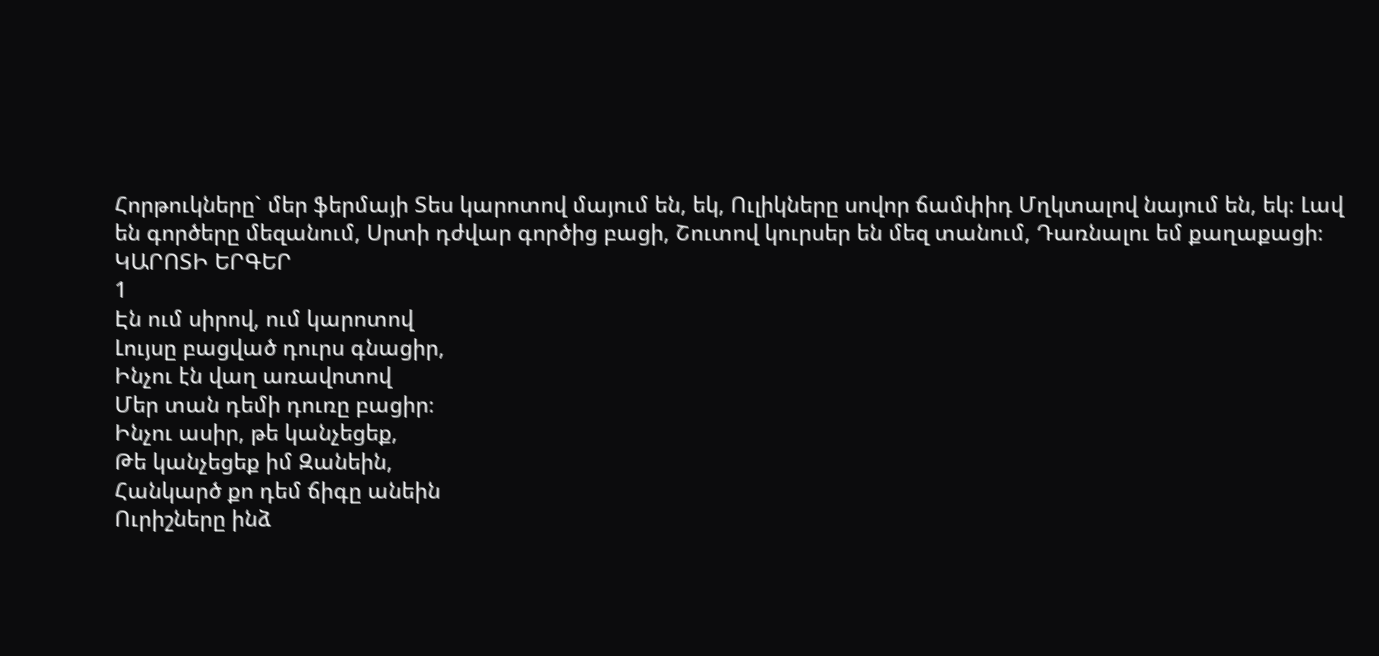Հորթուկները` մեր ֆերմայի Տես կարոտով մայում են, եկ, Ուլիկները սովոր ճամփիդ Մղկտալով նայում են, եկ։ Լավ են գործերը մեզանում, Սրտի դժվար գործից բացի, Շուտով կուրսեր են մեզ տանում, Դառնալու եմ քաղաքացի։
ԿԱՐՈՏԻ ԵՐԳԵՐ
1
Էն ում սիրով, ում կարոտով
Լույսը բացված դուրս գնացիր,
Ինչու էն վաղ առավոտով
Մեր տան դեմի դուռը բացիր։
Ինչու ասիր, թե կանչեցեք,
Թե կանչեցեք իմ Զանեին,
Հանկարծ քո դեմ ճիգը անեին
Ուրիշները ինձ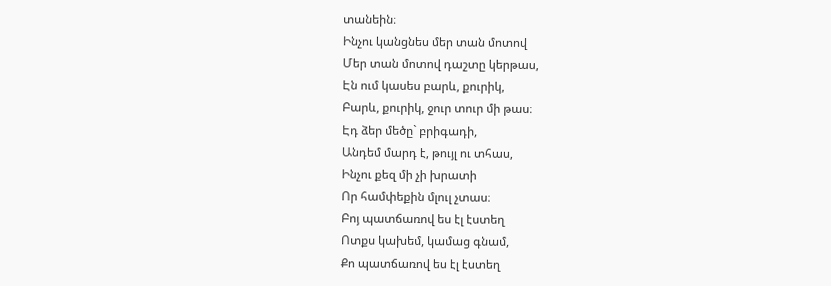տանեին։
Ինչու կանցնես մեր տան մոտով
Մեր տան մոտով դաշտը կերթաս,
Էն ում կասես բարև, քուրիկ,
Բարև, քուրիկ, ջուր տուր մի թաս։
Էդ ձեր մեծը` բրիգադի,
Անդեմ մարդ է, թույլ ու տհաս,
Ինչու քեզ մի չի խրատի
Որ համփեքին մլուլ չտաս։
Բոյ պատճառով ես էլ էստեղ
Ոտքս կախեմ, կամաց գնամ,
Քո պատճառով ես էլ էստեղ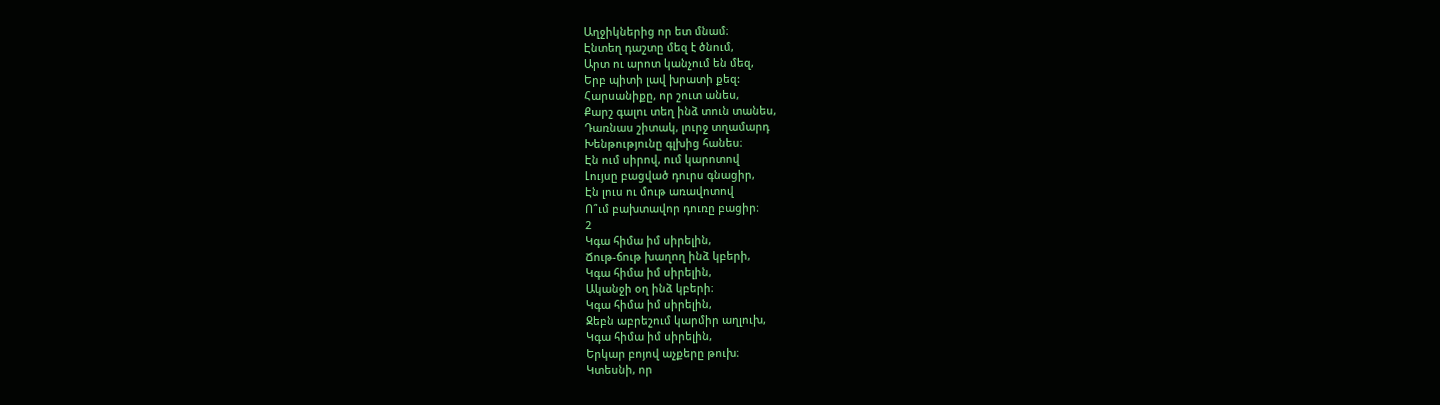Աղջիկներից որ ետ մնամ։
Էնտեղ դաշտը մեզ է ծնում,
Արտ ու արոտ կանչում են մեզ,
Երբ պիտի լավ խրատի քեզ:
Հարսանիքը, որ շուտ անես,
Քարշ գալու տեղ ինձ տուն տանես,
Դառնաս շիտակ, լուրջ տղամարդ
Խենթությունը գլխից հանես։
Էն ում սիրով, ում կարոտով
Լույսը բացված դուրս գնացիր,
Էն լուս ու մութ առավոտով
Ո՞ւմ բախտավոր դուռը բացիր։
2
Կգա հիմա իմ սիրելին,
Ճութ-ճութ խաղող ինձ կբերի,
Կգա հիմա իմ սիրելին,
Ականջի օղ ինձ կբերի։
Կգա հիմա իմ սիրելին,
Ջեբն աբրեշում կարմիր աղլուխ,
Կգա հիմա իմ սիրելին,
Երկար բոյով աչքերը թուխ։
Կտեսնի, որ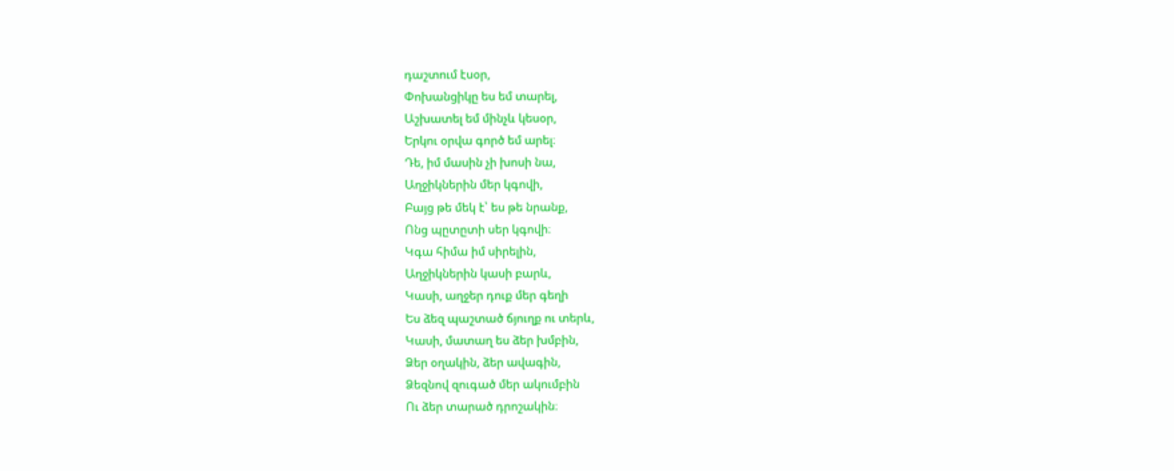դաշտում էսօր,
Փոխանցիկը ես եմ տարել,
Աշխատել եմ մինչև կեսօր,
Երկու օրվա գործ եմ արել։
Դե, իմ մասին չի խոսի նա,
Աղջիկներին մեր կգովի,
Բայց թե մեկ է՝ ես թե նրանք,
Ոնց պըտըտի սեր կգովի։
Կգա հիմա իմ սիրելին,
Աղջիկներին կասի բարև,
Կասի, աղջեր դուք մեր գեղի
Ես ձեզ պաշտած ճյուղք ու տերև,
Կասի, մատաղ ես ձեր խմբին,
Ձեր օղակին, ձեր ավագին,
Ձեզնով զուգած մեր ակումբին
Ու ձեր տարած դրոշակին։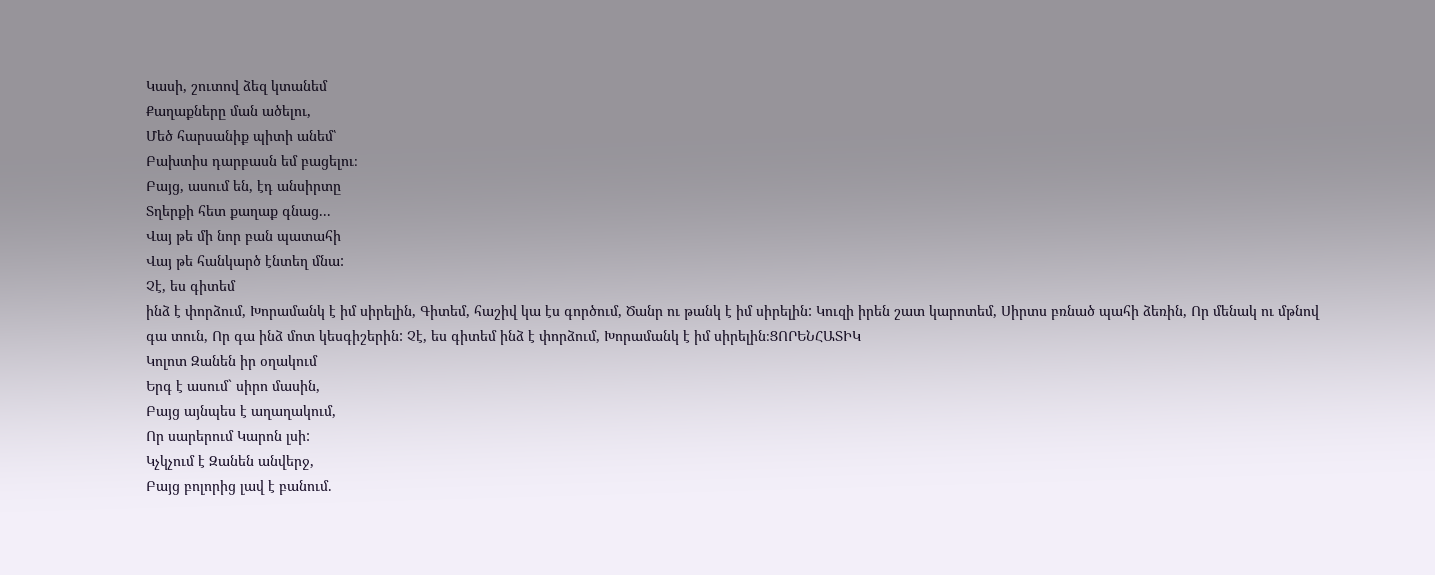Կասի, շուտով ձեզ կտանեմ
Քաղաքները ման ածելու,
Մեծ հարսանիք պիտի անեմ՝
Բախտիս դարբասն եմ բացելու։
Բայց, ասում են, էդ անսիրտը
Տղերքի հետ քաղաք գնաց...
Վայ թե մի նոր բան պատահի
Վայ թե հանկարծ էնտեղ մնա:
Չէ, ես գիտեմ
ինձ է փորձում, Խորամանկ է իմ սիրելին, Գիտեմ, հաշիվ կա էս գործում, Ծանր ու թանկ է իմ սիրելին: Կուզի իրեն շատ կարոտեմ, Սիրտս բռնած պահի ձեռին, Որ մենակ ու մթնով գա տուն, Որ գա ինձ մոտ կեսգիշերին: Չէ, ես գիտեմ ինձ է փորձում, Խորամանկ է իմ սիրելին։ՑՈՐԵՆՀԱՏԻԿ
Կոլոտ Զանեն իր օղակում
Երգ է ասում` սիրո մասին,
Բայց այնպես է աղաղակում,
Որ սարերում Կարոն լսի:
Կչկչում է Զանեն անվերջ,
Բայց բոլորից լավ է բանում.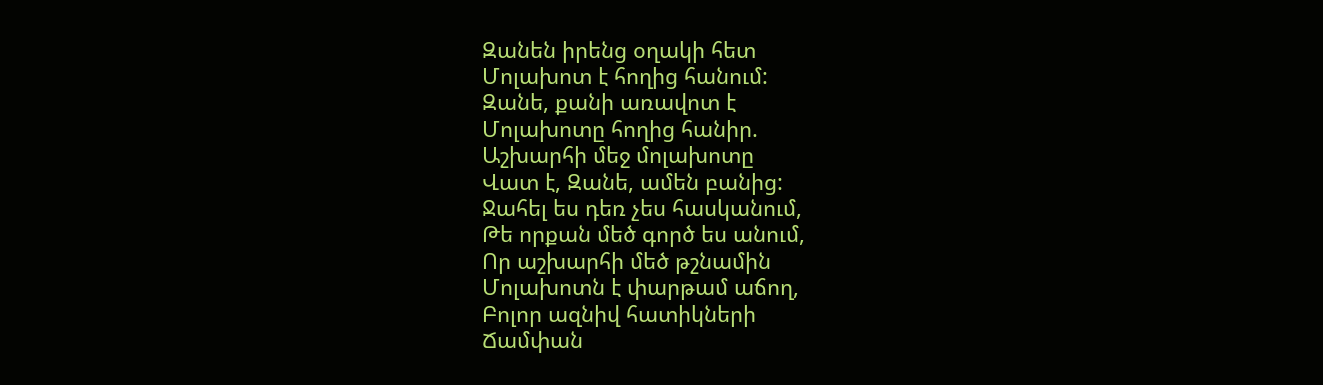Զանեն իրենց օղակի հետ
Մոլախոտ է հողից հանում:
Զանե, քանի առավոտ է
Մոլախոտը հողից հանիր.
Աշխարհի մեջ մոլախոտը
Վատ է, Զանե, ամեն բանից:
Ջահել ես դեռ չես հասկանում,
Թե որքան մեծ գործ ես անում,
Որ աշխարհի մեծ թշնամին
Մոլախոտն է փարթամ աճող,
Բոլոր ազնիվ հատիկների
Ճամփան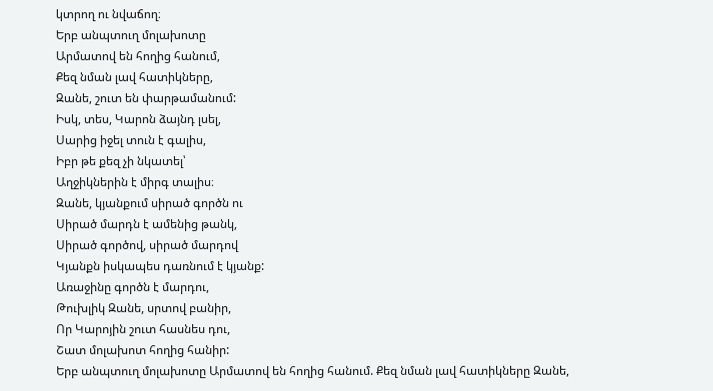կտրող ու նվաճող։
Երբ անպտուղ մոլախոտը
Արմատով են հողից հանում,
Քեզ նման լավ հատիկները,
Զանե, շուտ են փարթամանում:
Իսկ, տես, Կարոն ձայնդ լսել,
Սարից իջել տուն է գալիս,
Իբր թե քեզ չի նկատել՝
Աղջիկներին է միրգ տալիս։
Զանե, կյանքում սիրած գործն ու
Սիրած մարդն է ամենից թանկ,
Սիրած գործով, սիրած մարդով
Կյանքն իսկապես դառնում է կյանք:
Առաջինը գործն է մարդու,
Թուխլիկ Զանե, սրտով բանիր,
Որ Կարոյին շուտ հասնես դու,
Շատ մոլախոտ հողից հանիր:
Երբ անպտուղ մոլախոտը Արմատով են հողից հանում. Քեզ նման լավ հատիկները Զանե,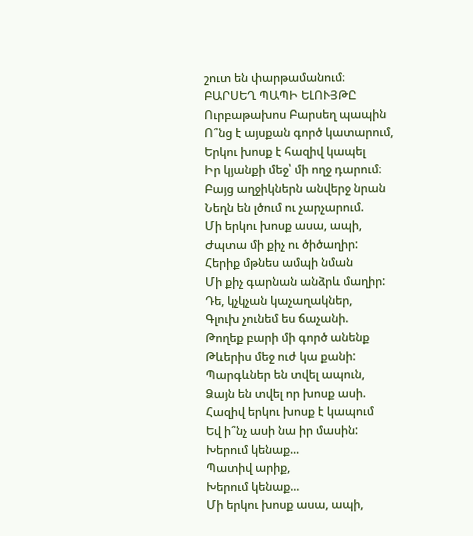շուտ են փարթամանում։
ԲԱՐՍԵՂ ՊԱՊԻ ԵԼՈՒՅԹԸ
Ուրբաթախոս Բարսեղ պապին
Ո՞նց է այսքան գործ կատարում,
Երկու խոսք է հազիվ կապել
Իր կյանքի մեջ՝ մի ողջ դարում։
Բայց աղջիկներն անվերջ նրան
Նեղն են լծում ու չարչարում.
Մի երկու խոսք ասա, ապի,
Ժպտա մի քիչ ու ծիծաղիր:
Հերիք մթնես ամպի նման
Մի քիչ գարնան անձրև մաղիր:
Դե, կչկչան կաչաղակներ,
Գլուխ չունեմ ես ճաչանի.
Թողեք բարի մի գործ անենք
Թևերիս մեջ ուժ կա քանի:
Պարգևներ են տվել ապուն,
Ձայն են տվել որ խոսք ասի.
Հազիվ երկու խոսք է կապում
Եվ ի՞նչ ասի նա իր մասին:
Խերում կենաք...
Պատիվ արիք,
Խերում կենաք...
Մի երկու խոսք ասա, ապի,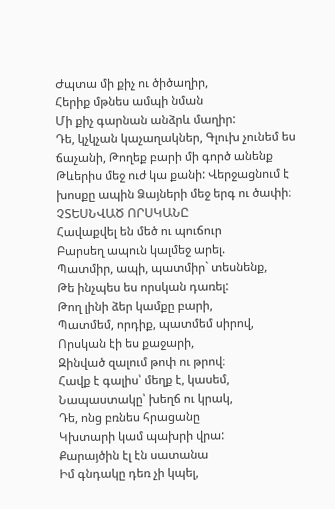Ժպտա մի քիչ ու ծիծաղիր,
Հերիք մթնես ամպի նման
Մի քիչ գարնան անձրև մաղիր:
Դե, կչկչան կաչաղակներ, Գլուխ չունեմ ես ճաչանի, Թողեք բարի մի գործ անենք Թևերիս մեջ ուժ կա քանի: Վերջացնում է խոսքը ապին Ձայների մեջ երգ ու ծափի։
ՉՏԵՍՆՎԱԾ ՈՐՍԿԱՆԸ
Հավաքվել են մեծ ու պուճուր
Բարսեղ ապուն կալմեջ արել.
Պատմիր, ապի, պատմիր` տեսնենք,
Թե ինչպես ես որսկան դառել:
Թող լինի ձեր կամքը բարի,
Պատմեմ, որդիք, պատմեմ սիրով,
Որսկան էի ես քաջարի,
Զինված զալում թոփ ու թրով։
Հավք է գալիս՝ մեղք է, կասեմ,
Նապաստակը՝ խեղճ ու կրակ,
Դե, ոնց բռնես հրացանը
Կխտարի կամ պախրի վրա:
Քարայծին էլ էն սատանա
Իմ գնդակը դեռ չի կպել,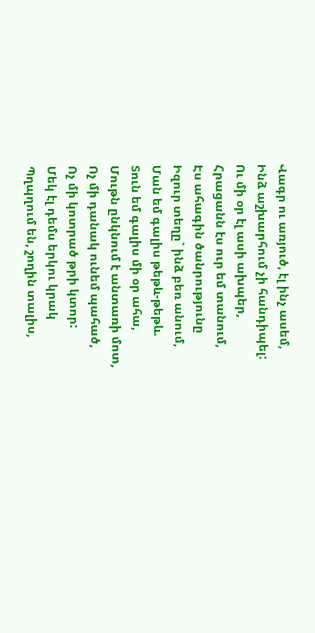Վագր ու առյուծ, էլ ինչ ասեմ,
Ինձ աշխարհում չի հանդիպել:
Ու մի օր էլ ասի ախպեր,
Հրացանն էս ուր եմ տանում,
Էս ահագին ծանրությունը
Իզուր տեղը` ինձ բեռ անում,
Ման եմ գալիս թեթև-թեթև.
Տուն եմ գալիս մի օր ահա,
Մութն ընկնում է անտառի մոտ,
Ոչ մի դանակ ունեմ պահած,
Ոչ մի կոտրած թրի կտոր:
Մեկ էլ դեմս երկու կրակ
Պղպղում են, շողին տալիս,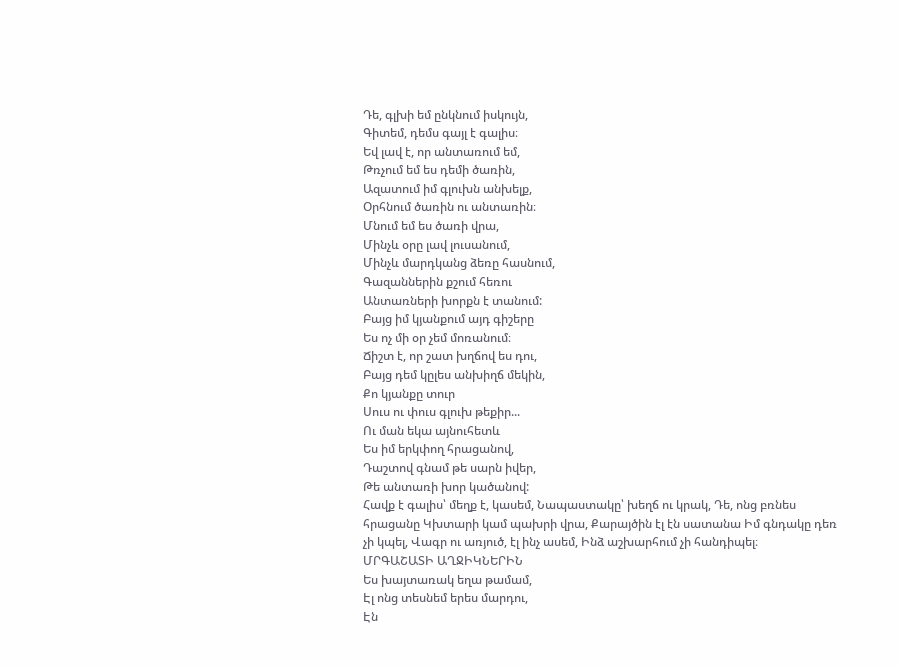Դե, գլխի եմ ընկնում իսկույն,
Գիտեմ, դեմս գայլ է գալիս։
Եվ լավ է, որ անտառում եմ,
Թռչում եմ ես դեմի ծառին,
Ազատում իմ գլուխն անխելք,
Օրհնում ծառին ու անտառին։
Մնում եմ ես ծառի վրա,
Մինչև օրը լավ լուսանում,
Մինչև մարդկանց ձեռը հասնում,
Գազաններին քշում հեռու
Անտառների խորքն է տանում:
Բայց իմ կյանքում այդ գիշերը
Ես ոչ մի օր չեմ մոռանում։
Ճիշտ է, որ շատ խղճով ես դու,
Բայց դեմ կըլես անխիղճ մեկին,
Քո կյանքը տուր
Սուս ու փուս գլուխ թեքիր...
Ու ման եկա այնուհետև
Ես իմ երկփող հրացանով,
Դաշտով գնամ թե սարն իվեր,
Թե անտառի խոր կածանով:
Հավք է գալիս՝ մեղք է, կասեմ, Նապաստակը՝ խեղճ ու կրակ, Դե, ոնց բռնես հրացանը Կխտարի կամ պախրի վրա, Քարայծին էլ էն սատանա Իմ գնդակը դեռ չի կպել, Վագր ու առյուծ, էլ ինչ ասեմ, Ինձ աշխարհում չի հանդիպել։
ՄՐԳԱՇԱՏԻ ԱՂՋԻԿՆԵՐԻՆ
Ես խայտառակ եղա թամամ,
Էլ ոնց տեսնեմ երես մարդու,
Էն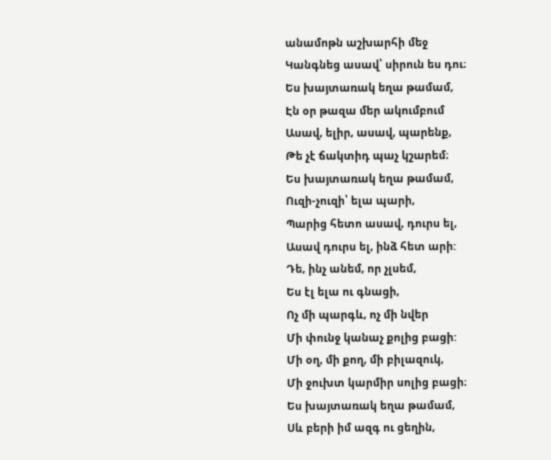անամոթն աշխարհի մեջ
Կանգնեց ասավ՝ սիրուն ես դու։
Ես խայտառակ եղա թամամ,
Էն օր թազա մեր ակումբում
Ասավ, ելիր, ասավ, պարենք,
Թե չէ ճակտիդ պաչ կշարեմ։
Ես խայտառակ եղա թամամ,
Ուզի-չուզի՝ ելա պարի,
Պարից հետո ասավ, դուրս ել,
Ասավ դուրս ել, ինձ հետ արի:
Դե, ինչ անեմ, որ չլսեմ,
Ես էլ ելա ու գնացի,
Ոչ մի պարգև, ոչ մի նվեր
Մի փունջ կանաչ քոլից բացի:
Մի օղ, մի քող, մի բիլազուկ,
Մի ջուխտ կարմիր սոլից բացի։
Ես խայտառակ եղա թամամ,
Սև բերի իմ ազգ ու ցեղին,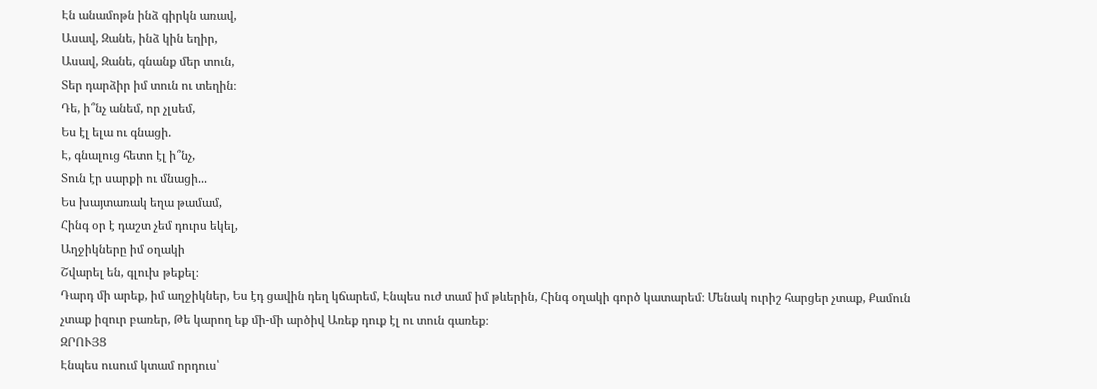Էն անամոթն ինձ գիրկն առավ,
Ասավ, Զանե, ինձ կին եղիր,
Ասավ, Զանե, գնանք մեր տուն,
Տեր դարձիր իմ տուն ու տեղին։
Դե, ի՞նչ անեմ, որ չլսեմ,
Ես էլ ելա ու գնացի.
Է, գնալուց հետո էլ ի՞նչ,
Տուն էր սարքի ու մնացի...
Ես խայտառակ եղա թամամ,
Հինգ օր է դաշտ չեմ դուրս եկել,
Աղջիկները իմ օղակի
Շվարել են, գլուխ թեքել։
Դարդ մի արեք, իմ աղջիկներ, Ես էդ ցավին դեղ կճարեմ, Էնպես ուժ տամ իմ թևերին, Հինգ օղակի գործ կատարեմ։ Մենակ ուրիշ հարցեր չտաք, Քամուն չտաք իզուր բառեր, Թե կարող եք մի-մի արծիվ Առեք դուք էլ ու տուն գառեք։
ԶՐՈՒՅՑ
Էնպես ուսում կտամ որդուս՝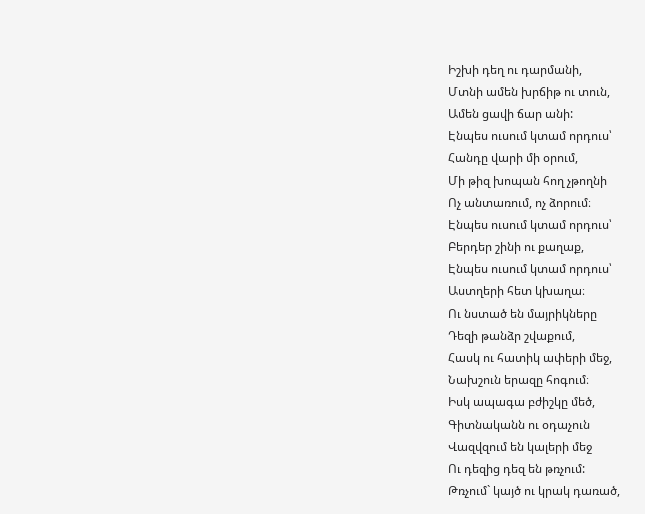Իշխի դեղ ու դարմանի,
Մտնի ամեն խրճիթ ու տուն,
Ամեն ցավի ճար անի:
Էնպես ուսում կտամ որդուս՝
Հանդը վարի մի օրում,
Մի թիզ խոպան հող չթողնի
Ոչ անտառում, ոչ ձորում։
Էնպես ուսում կտամ որդուս՝
Բերդեր շինի ու քաղաք,
Էնպես ուսում կտամ որդուս՝
Աստղերի հետ կխաղա։
Ու նստած են մայրիկները
Դեզի թանձր շվաքում,
Հասկ ու հատիկ ափերի մեջ,
Նախշուն երազը հոգում։
Իսկ ապագա բժիշկը մեծ,
Գիտնականն ու օդաչուն
Վազվզում են կալերի մեջ
Ու դեզից դեզ են թռչում:
Թռչում` կայծ ու կրակ դառած,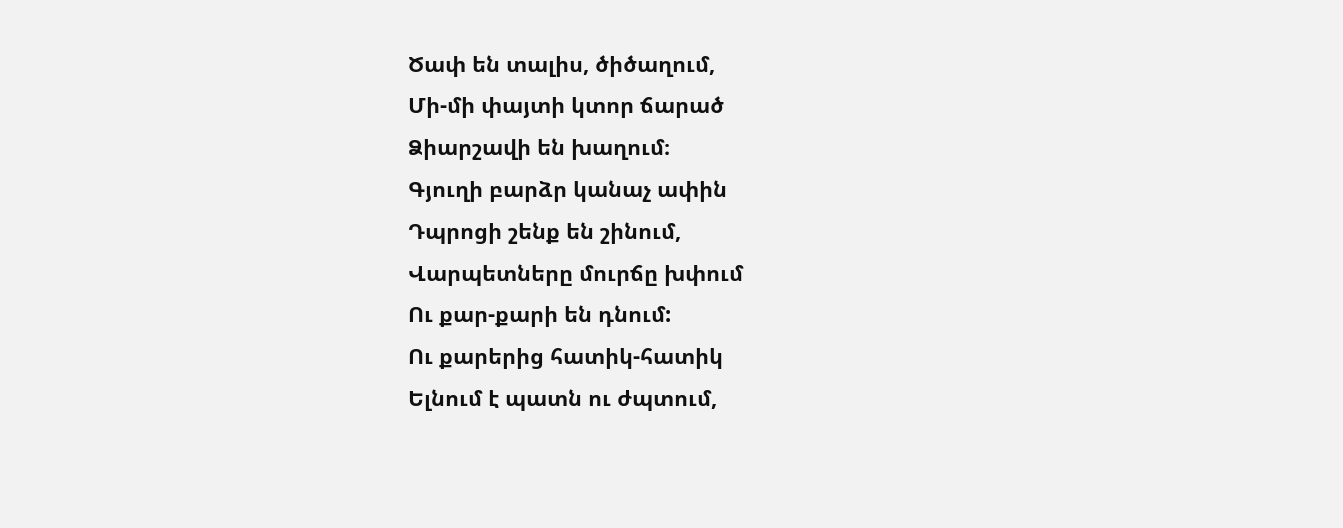Ծափ են տալիս, ծիծաղում,
Մի-մի փայտի կտոր ճարած
Ձիարշավի են խաղում։
Գյուղի բարձր կանաչ ափին
Դպրոցի շենք են շինում,
Վարպետները մուրճը խփում
Ու քար-քարի են դնում:
Ու քարերից հատիկ-հատիկ
Ելնում է պատն ու ժպտում,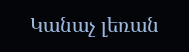Կանաչ լեռան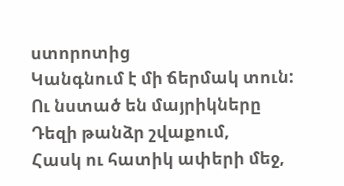ստորոտից
Կանգնում է մի ճերմակ տուն:
Ու նստած են մայրիկները
Դեզի թանձր շվաքում,
Հասկ ու հատիկ ափերի մեջ,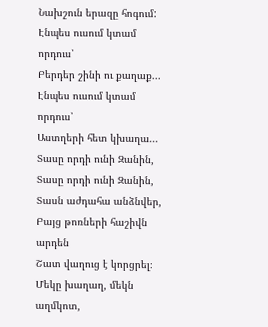Նախշուն երազը հոգում:
Էնպես ուսում կտամ որդուս՝
Բերդեր շինի ու քաղաք...
Էնպես ուսում կտամ որդուս՝
Աստղերի հետ կխաղա...
Տասը որդի ունի Զանին,
Տասը որդի ունի Զանին,
Տասն աժդահա անձնվեր,
Բայց թոռների հաշիվն արդեն
Շատ վաղուց է կորցրել։
Մեկը խաղաղ, մեկն աղմկոտ,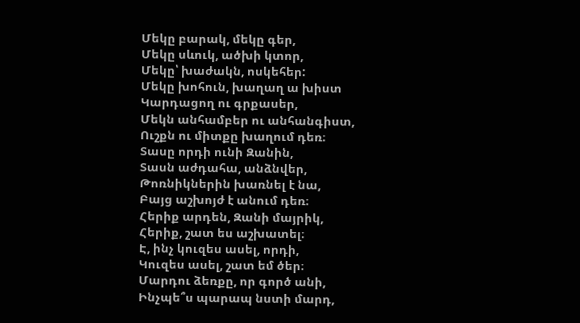Մեկը բարակ, մեկը գեր,
Մեկը սևուկ, ածխի կտոր,
Մեկը՝ խաժակն, ոսկեհեր:
Մեկը խոհուն, խաղաղ ա խիստ
Կարդացող ու գրքասեր,
Մեկն անհամբեր ու անհանգիստ,
Ուշքն ու միտքը խաղում դեռ։
Տասը որդի ունի Զանին,
Տասն աժդահա, անձնվեր,
Թոռնիկներին խառնել է նա,
Բայց աշխոյժ է անում դեռ։
Հերիք արդեն, Զանի մայրիկ,
Հերիք, շատ ես աշխատել։
Է, ինչ կուզես ասել, որդի,
Կուզես ասել, շատ եմ ծեր։
Մարդու ձեռքը, որ գործ անի,
Ինչպե՞ս պարապ նստի մարդ,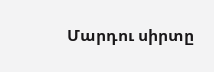Մարդու սիրտը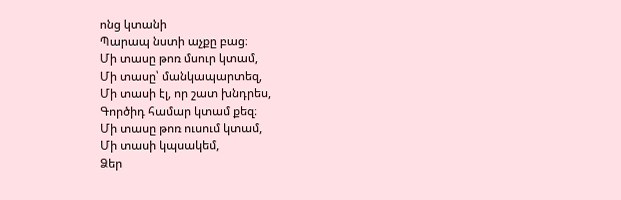ոնց կտանի
Պարապ նստի աչքը բաց։
Մի տասը թոռ մսուր կտամ,
Մի տասը՝ մանկապարտեզ,
Մի տասի էլ, որ շատ խնդրես,
Գործիդ համար կտամ քեզ։
Մի տասը թոռ ուսում կտամ,
Մի տասի կպսակեմ,
Ձեր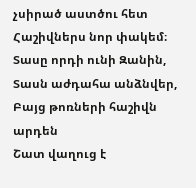չսիրած աստծու հետ
Հաշիվներս նոր փակեմ։
Տասը որդի ունի Զանին,
Տասն աժդահա անձնվեր,
Բայց թոռների հաշիվն արդեն
Շատ վաղուց է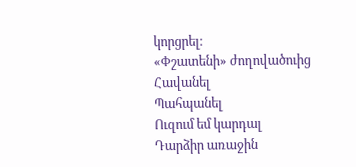կորցրել։
«Փշատենի» ժողովածուից
Հավանել
Պահպանել
Ուզում եմ կարդալ
Դարձիր առաջին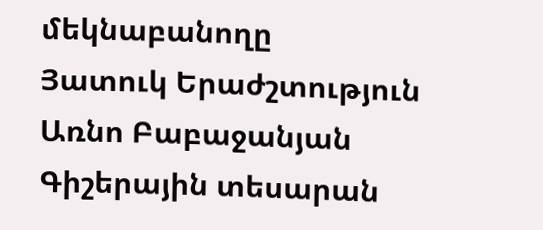մեկնաբանողը
Յատուկ Երաժշտություն
Առնո Բաբաջանյան
Գիշերային տեսարան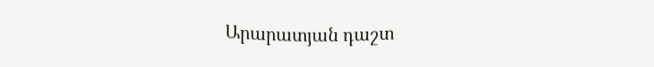Արարատյան դաշտ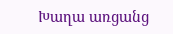Խաղա առցանց